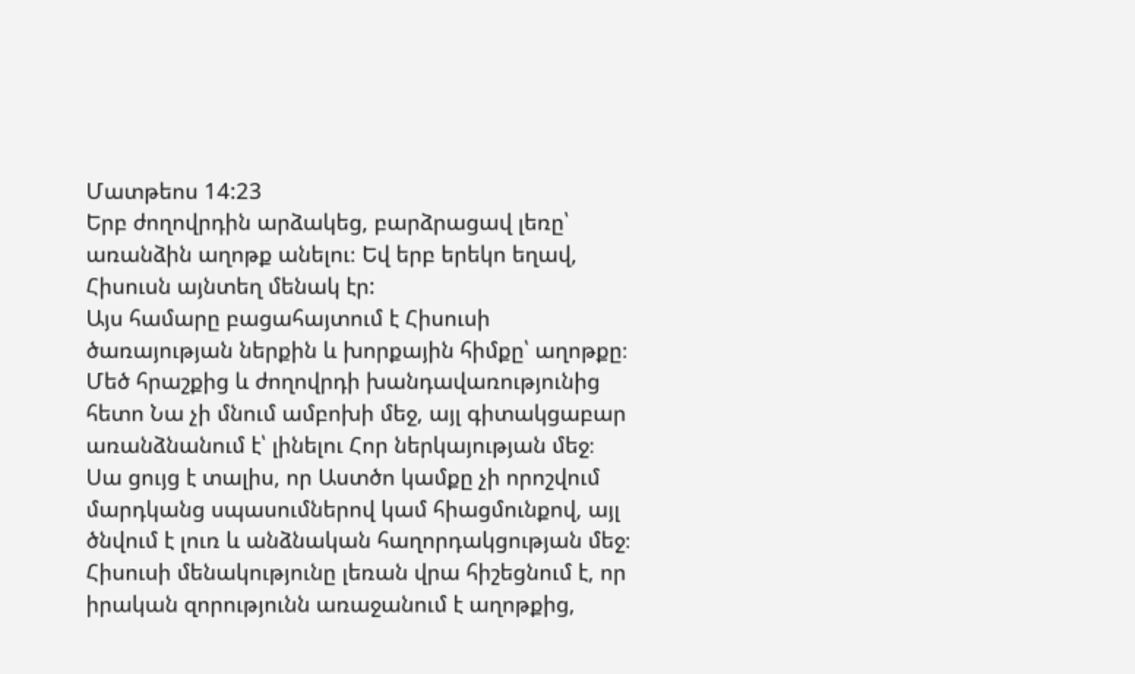Մատթեոս 14:23
Երբ ժողովրդին արձակեց, բարձրացավ լեռը՝ առանձին աղոթք անելու։ Եվ երբ երեկո եղավ, Հիսուսն այնտեղ մենակ էր:
Այս համարը բացահայտում է Հիսուսի ծառայության ներքին և խորքային հիմքը՝ աղոթքը։ Մեծ հրաշքից և ժողովրդի խանդավառությունից հետո Նա չի մնում ամբոխի մեջ, այլ գիտակցաբար առանձնանում է՝ լինելու Հոր ներկայության մեջ։ Սա ցույց է տալիս, որ Աստծո կամքը չի որոշվում մարդկանց սպասումներով կամ հիացմունքով, այլ ծնվում է լուռ և անձնական հաղորդակցության մեջ։ Հիսուսի մենակությունը լեռան վրա հիշեցնում է, որ իրական զորությունն առաջանում է աղոթքից,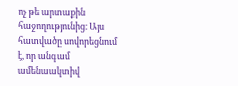ոչ թե արտաքին հաջողությունից։ Այս հատվածը սովորեցնում է, որ անգամ ամենաակտիվ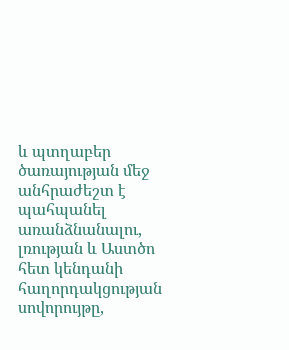և պտղաբեր ծառայության մեջ անհրաժեշտ է պահպանել առանձնանալու, լռության և Աստծո հետ կենդանի հաղորդակցության սովորույթը,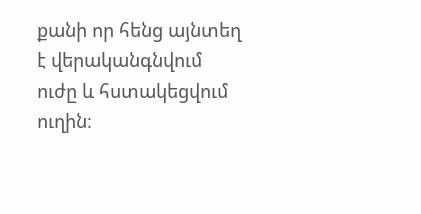քանի որ հենց այնտեղ է վերականգնվում ուժը և հստակեցվում ուղին։